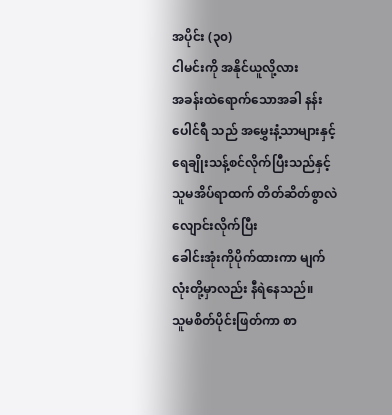အပိုင်း (၃၀)
ငါမင်းကို အနိုင်ယူလို့လား
အခန်းထဲရောက်သောအခါ နန်းပေါင်ရီ သည် အမွှေးနံ့သာများနှင့်
ရေချိုးသန့်စင်လိုက်ပြီးသည်နှင့် သူမအိပ်ရာထက် တိတ်ဆိတ်စွာလဲလျောင်းလိုက်ပြီး
ခေါင်းအုံးကိုပိုက်ထားကာ မျက်လုံးတို့မှာလည်း နီရဲနေသည်။
သူမစိတ်ပိုင်းဖြတ်ကာ စာ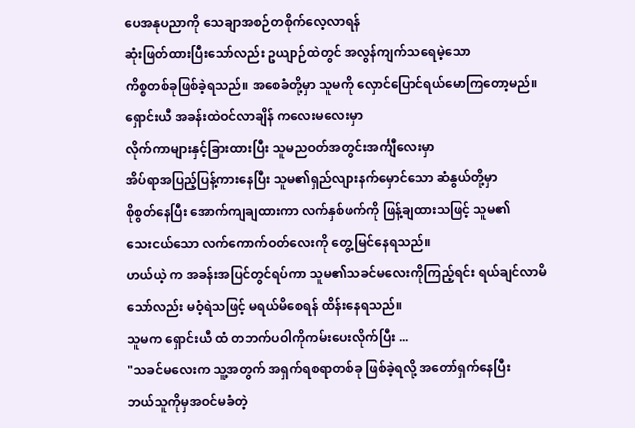ပေအနုပညာကို သေချာအစဉ်တစိုက်လေ့လာရန်
ဆုံးဖြတ်ထားပြီးသော်လည်း ဥယျာဉ်ထဲတွင် အလွန်ကျက်သရေမဲ့သော
ကိစ္စတစ်ခုဖြစ်ခဲ့ရသည်။ အစေခံတို့မှာ သူမကို လှောင်ပြောင်ရယ်မောကြတော့မည်။
ရှောင်းယီ အခန်းထဲဝင်လာချိန် ကလေးမလေးမှာ
လိုက်ကာများနှင့်ခြားထားပြီး သူမညဝတ်အတွင်းအင်္ကျီလေးမှာ
အိပ်ရာအပြည့်ပြန့်ကားနေပြီး သူမ၏ရှည်လျားနက်မှောင်သော ဆံနွယ်တို့မှာ
စိုစွတ်နေပြီး အောက်ကျချထားကာ လက်နှစ်ဖက်ကို ဖြန့်ချထားသဖြင့် သူမ၏
သေးငယ်သော လက်ကောက်ဝတ်လေးကို တွေ့မြင်နေရသည်။
ဟယ်ယဲ့ က အခန်းအပြင်တွင်ရပ်ကာ သူမ၏သခင်မလေးကိုကြည့်ရင်း ရယ်ချင်လာမိ
သော်လည်း မဝံ့ရဲသဖြင့် မရယ်မိစေရန် ထိန်းနေရသည်။
သူမက ရှောင်းယီ ထံ တဘက်ပဝါကိုကမ်းပေးလိုက်ပြီး ...
"သခင်မလေးက သူ့အတွက် အရှက်ရစရာတစ်ခု ဖြစ်ခဲ့ရလို့ အတော်ရှက်နေပြီး
ဘယ်သူကိုမှအဝင်မခံတဲ့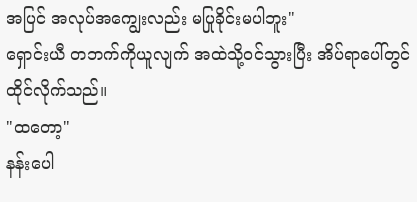အပြင် အလုပ်အကျွေးလည်း မပြုခိုင်းမပါဘူး"
ရှောင်းယီ တဘက်ကိုယူလျက် အထဲသို့ဝင်သွားပြီး အိပ်ရာပေါ်တွင် ထိုင်လိုက်သည်။
"ထတော့"
နန်းပေါ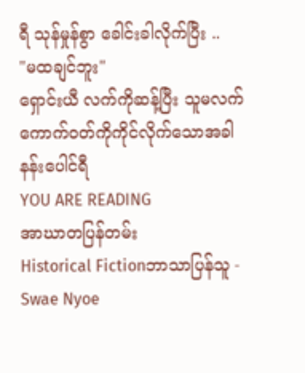ရီ သုန်မှုန်စွာ ခေါင်းခါလိုက်ပြီး ..
"မထချင်ဘူး"
ရှောင်းယီ လက်ကိုဆန့်ပြီး သူမလက်ကောက်ဝတ်ကိုကိုင်လိုက်သောအခါ နန်းပေါင်ရီ
YOU ARE READING
အာဃာတပြန်တမ်း
Historical Fictionဘာသာပြန်သူ - Swae Nyoe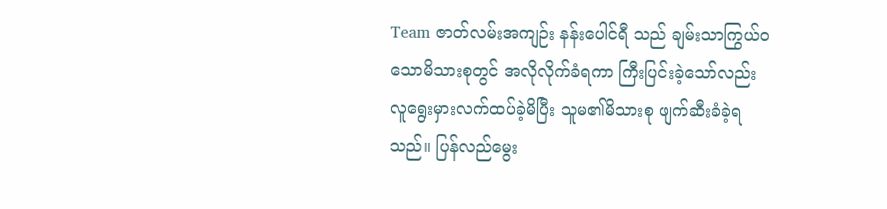Team ဇာတ်လမ်းအကျဉ်း နန်းပေါင်ရီ သည် ချမ်းသာကြွယ်ဝသောမိသားစုတွင် အလိုလိုက်ခံရကာ ကြီးပြင်းခဲ့သော်လည်း လူရွေးမှားလက်ထပ်ခဲ့မိပြီး သူမ၏မိသားစု ဖျက်ဆီးခံခဲ့ရသည်။ ပြန်လည်မွေး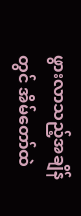ဖွားလာသည့်အချိန်တွင် အိမ်တော်ထဲ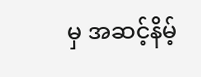မှ အဆင့်နိမ့်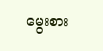မွေးစား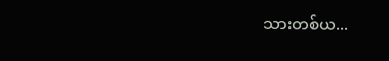သားတစ်ယ...